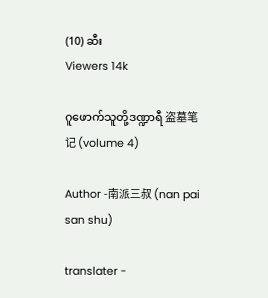(10) ဆီး
Viewers 14k

ဂူဖောက်သူတို့ဒဏ္ဍာရီ 盗墓笔记 (volume 4)

Author -南派三叔 (nan pai san shu)

translater -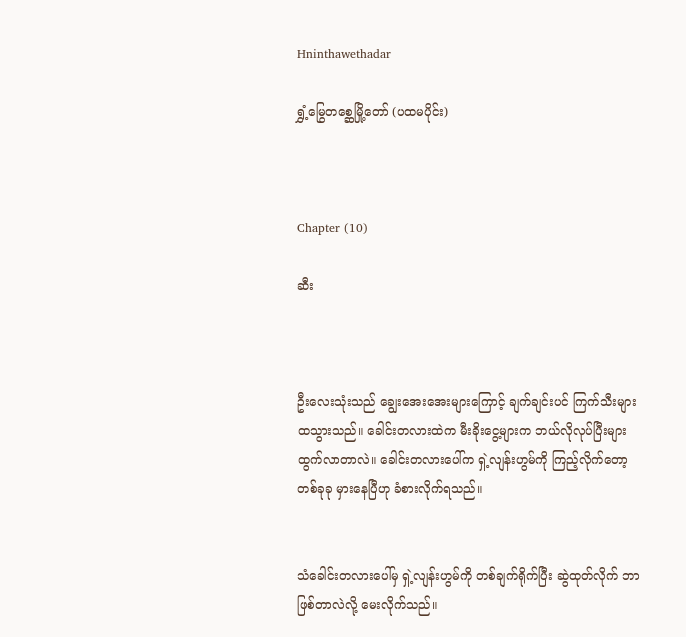Hninthawethadar

ရွှံ့မြွေတစ္ဆေမြို့တော် (ပထမပိုင်း)



Chapter (10)

ဆီး



ဦးလေးသုံးသည် ချွေးအေးအေးများကြောင့် ချက်ချင်းပင် ကြက်သီးများ ထသွားသည်။ ခေါင်းတလားထဲက မီးခိုးငွေ့များက ဘယ်လိုလုပ်ပြီးများ ထွက်လာတာလဲ။ ခေါင်းတလားပေါ်က ရှဲ့လျန်းဟွမ်ကို ကြည့်လိုက်တော့ တစ်ခုခု မှားနေပြီဟု ခံစားလိုက်ရသည်။


သံခေါင်းတလားပေါ်မှ ရှဲ့လျန်းဟွမ်ကို တစ်ချက်ရိုက်ပြီး ဆွဲထုတ်လိုက် ဘာဖြစ်တာလဲလို့ မေးလိုက်သည်။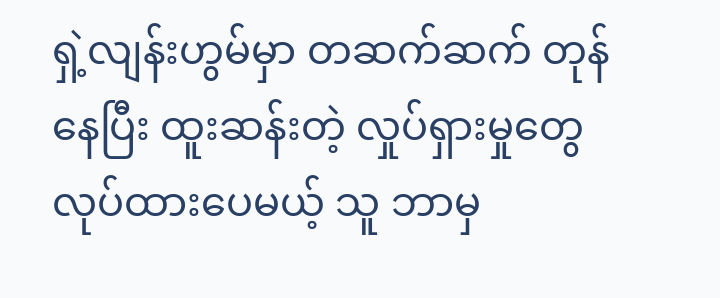ရှဲ့လျန်းဟွမ်မှာ တဆက်ဆက် တုန်နေပြီး ထူးဆန်းတဲ့ လှုပ်ရှားမှုတွေ လုပ်ထားပေမယ့် သူ ဘာမှ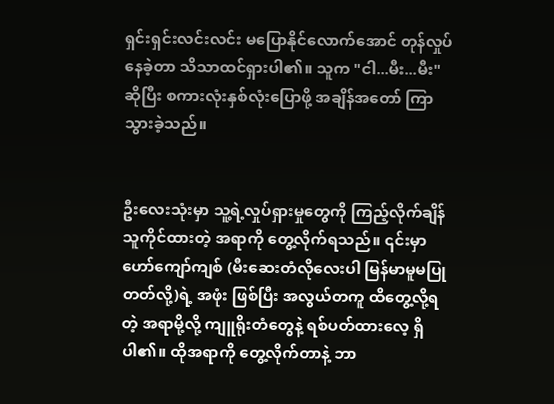ရှင်းရှင်းလင်းလင်း မပြောနိုင်လောက်အောင် တုန်လှုပ်နေခဲ့တာ သိသာထင်ရှားပါ၏။ သူက "ငါ...မီး...မီး" ဆိုပြီး စကားလုံးနှစ်လုံးပြောဖို့ အချိန်အတော် ကြာသွားခဲ့သည်။


ဦးလေးသုံးမှာ သူ့ရဲ့လှုပ်ရှားမှုတွေကို ကြည့်လိုက်ချိန် သူကိုင်ထားတဲ့ အရာကို တွေ့လိုက်ရသည်။ ၎င်းမှာ ဟော်ကျော်ကျစ် (မီးဆေးတံလိုလေးပါ မြန်မာမူမပြုတတ်လို့)ရဲ့ အဖုံး ဖြစ်ပြီး အလွယ်တကူ ထိတွေ့လို့ရတဲ့ အရာမို့လို့ ကျူရိုးတံတွေနဲ့ ရစ်ပတ်ထားလေ့ ရှိပါ၏။ ထိုအရာကို တွေ့လိုက်တာနဲ့ ဘာ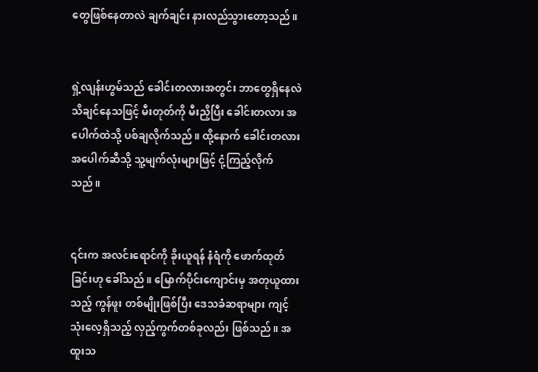တွေဖြစ်နေတာလဲ ချက်ချင်း နားလည်သွားတော့သည်။


ရှဲ့လျန်းဟွမ်သည် ခေါင်းတလားအတွင်း ဘာတွေရှိနေလဲ သိချင်နေသဖြင့် မီးတုတ်ကို မီးညှိပြီး ခေါင်းတလား အပေါက်ထဲသို့ ပစ်ချလိုက်သည်။ ထို့နောက် ခေါင်းတလား အပေါက်ဆီသို့ သူ့မျက်လုံးများဖြင့် ငုံ့ကြည့်လိုက်သည်။


၎င်းက အလင်းရောင်ကို ခိုးယူရန် နံရံကို ဖောက်ထုတ်ခြင်းဟု ခေါ်သည်။ မြောက်ပိုင်းကျောင်းမှ အတုယူထားသည့် ကွန်ဖူး တစ်မျိုးဖြစ်ပြီး ဒေသခံဆရာများ ကျင့်သုံးလေ့ရှိသည့် လှည့်ကွက်တစ်ခုလည်း ဖြစ်သည်။ အထူးသ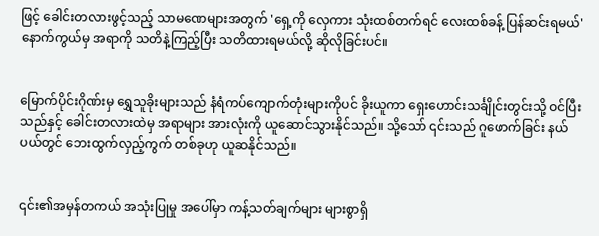ဖြင့် ခေါင်းတလားဖွင့်သည့် သာမဏေများအတွက် 'ရှေ့ကို လှေကား သုံးထစ်တက်ရင် လေးထစ်ခန့် ပြန်ဆင်းရမယ်' နောက်ကွယ်မှ အရာကို သတိနဲ့ကြည့်ပြီး သတိထားရမယ်လို့ ဆိုလိုခြင်းပင်။


မြောက်ပိုင်းဂိုဏ်းမှ ရွှေသူခိုးများသည် နံရံကပ်ကျောက်တုံးများကိုပင် ခိုးယူကာ ရှေးဟောင်းသင်္ချိုင်းတွင်းသို့ ဝင်ပြီးသည်နှင့် ခေါင်းတလားထဲမှ အရာများ အားလုံးကို ယူဆောင်သွားနိုင်သည်။ သို့သော် ၎င်းသည် ဂူဖောက်ခြင်း နယ်ပယ်တွင် ဘေးထွက်လှည့်ကွက် တစ်ခုဟု ယူဆနိုင်သည်။


၎င်း၏အမှန်တကယ် အသုံးပြုမှု အပေါ်မှာ ကန့်သတ်ချက်များ များစွာရှိ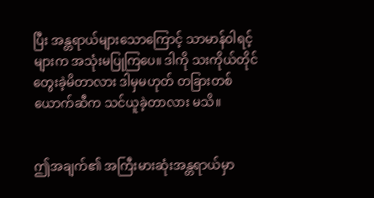ပြီး အန္တရာယ်များသောကြောင့် သာမာန်ဝါရင့်များက အသုံးမပြုကြပေ။ ဒါကို သးကိုယ်တိုင် တွေးခဲ့မိတာလား ဒါမှမဟုတ် တခြားတစ်ယောက်ဆီက သင်ယူခဲ့တာလား မသိ။


ဤအချက်၏ အကြီးမားဆုံးအန္တရာယ်မှာ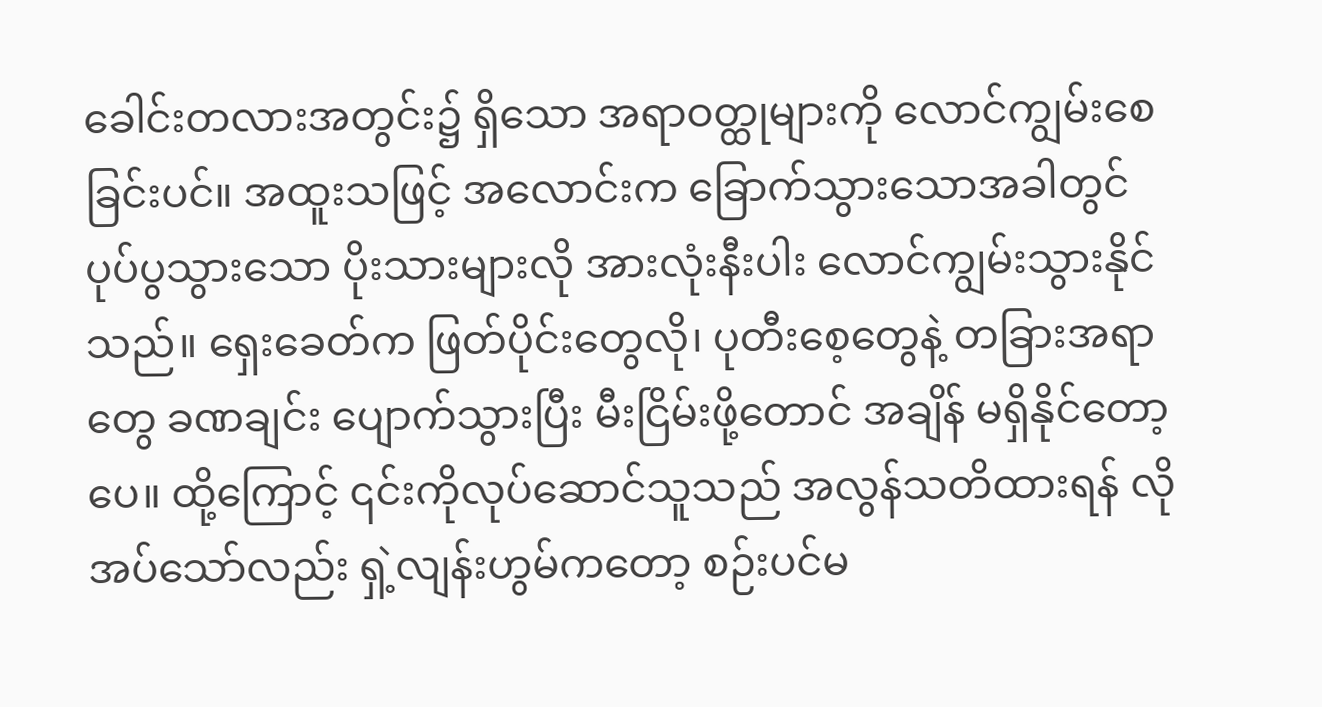ခေါင်းတလားအတွင်း၌ ရှိသော အရာဝတ္ထုများကို လောင်ကျွမ်းစေခြင်းပင်။ အထူးသဖြင့် အလောင်းက ခြောက်သွားသောအခါတွင် ပုပ်ပွသွားသော ပိုးသားများလို အားလုံးနီးပါး လောင်ကျွမ်းသွားနိုင်သည်။ ရှေးခေတ်က ဖြတ်ပိုင်းတွေလို၊ ပုတီးစေ့တွေနဲ့ တခြားအရာတွေ ခဏချင်း ပျောက်သွားပြီး မီးငြိမ်းဖို့တောင် အချိန် မရှိနိုင်တော့ပေ။ ထို့ကြောင့် ၎င်းကိုလုပ်ဆောင်သူသည် အလွန်သတိထားရန် လိုအပ်သော်လည်း ရှဲ့လျန်းဟွမ်ကတော့ စဉ်းပင်မ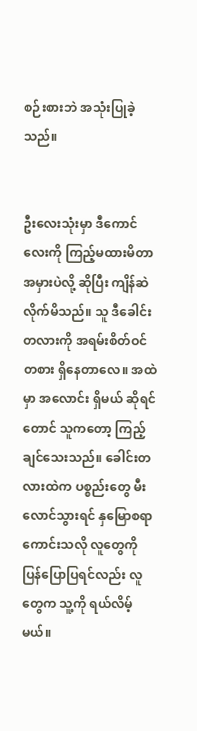စဉ်းစားဘဲ အသုံးပြုခဲ့သည်။


ဦးလေးသုံးမှာ ဒီကောင်လေးကို ကြည့်မထားမိတာ အမှားပဲလို့ ဆိုပြီး ကျိန်ဆဲလိုက်မိသည်။ သူ ဒီခေါင်းတလားကို အရမ်းစိတ်ဝင်တစား ရှိနေတာလေ။ အထဲမှာ အလောင်း ရှိမယ် ဆိုရင်တောင် သူကတော့ ကြည့်ချင်သေးသည်။ ခေါင်းတလားထဲက ပစ္စည်းတွေ မီးလောင်သွားရင် နှမြောစရာ ကောင်းသလို လူတွေကို ပြန်ပြောပြရင်လည်း လူတွေက သူ့ကို ရယ်လိမ့်မယ်။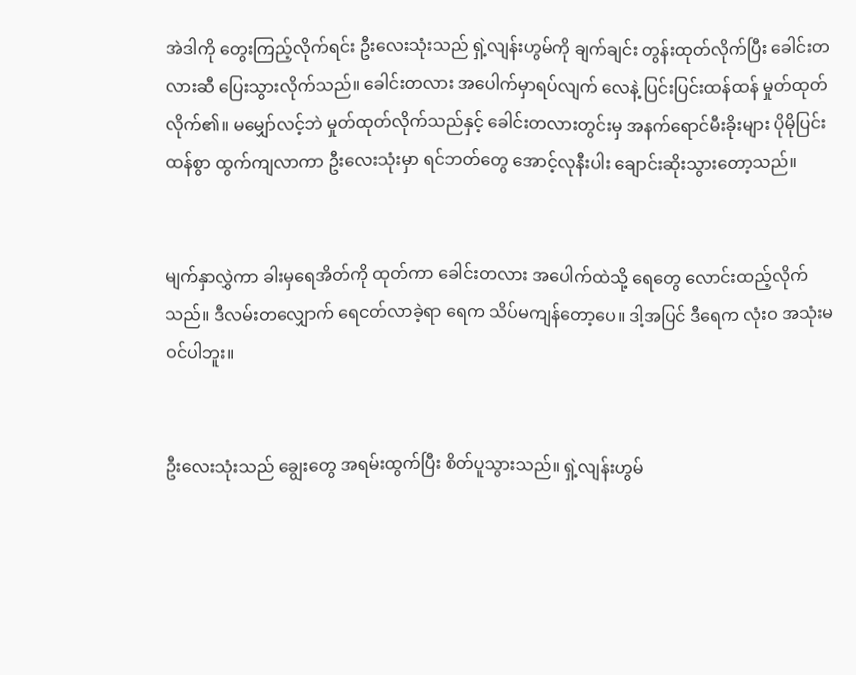အဲဒါကို တွေးကြည့်လိုက်ရင်း ဦးလေးသုံးသည် ရှဲ့လျန်းဟွမ်ကို ချက်ချင်း တွန်းထုတ်လိုက်ပြီး ခေါင်းတလားဆီ ပြေးသွားလိုက်သည်။ ခေါင်းတလား အပေါက်မှာရပ်လျက် လေနဲ့ ပြင်းပြင်းထန်ထန် မှုတ်ထုတ်လိုက်၏။ မမျှော်လင့်ဘဲ မှုတ်ထုတ်လိုက်သည်နှင့် ခေါင်းတလားတွင်းမှ အနက်ရောင်မီးခိုးများ ပိုမိုပြင်းထန်စွာ ထွက်ကျလာကာ ဦးလေးသုံးမှာ ရင်ဘတ်တွေ အောင့်လုနီးပါး ချောင်းဆိုးသွားတော့သည်။


မျက်နှာလွှဲကာ ခါးမှရေအိတ်ကို ထုတ်ကာ ခေါင်းတလား အပေါက်ထဲသို့ ရေတွေ လောင်းထည့်လိုက်သည်။ ဒီလမ်းတလျှောက် ရေငတ်လာခဲ့ရာ ရေက သိပ်မကျန်တော့ပေ။ ဒါ့အပြင် ဒီရေက လုံးဝ အသုံးမဝင်ပါဘူး။


ဦးလေးသုံးသည် ချွေးတွေ အရမ်းထွက်ပြီး စိတ်ပူသွားသည်။ ရှဲ့လျန်းဟွမ်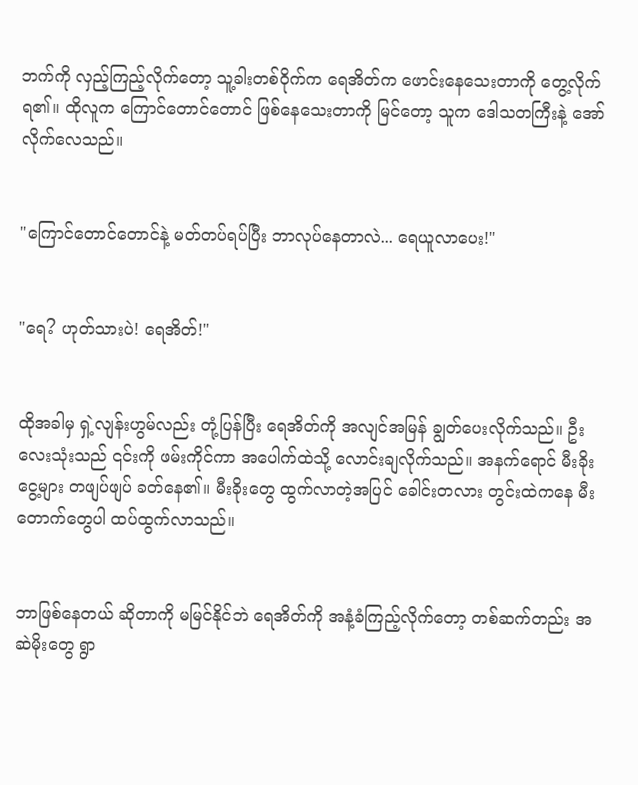ဘက်ကို လှည့်ကြည့်လိုက်တော့ သူ့ခါးတစ်ဝိုက်က ရေအိတ်က ဖောင်းနေသေးတာကို တွေ့လိုက်ရ၏။ ထိုလူက ကြောင်တောင်တောင် ဖြစ်နေသေးတာကို မြင်တော့ သူက ဒေါသတကြီးနဲ့ အော်လိုက်လေသည်။


"ကြောင်တောင်တောင်နဲ့ မတ်တပ်ရပ်ပြီး ဘာလုပ်နေတာလဲ... ရေယူလာပေး!"


"ရေ? ဟုတ်သားပဲ! ရေအိတ်!"


ထိုအခါမှ ရှဲ့လျန်းဟွမ်လည်း တုံ့ပြန်ပြီး ရေအိတ်ကို အလျင်အမြန် ချွတ်ပေးလိုက်သည်။ ဦးလေးသုံးသည် ၎င်းကို ဖမ်းကိုင်ကာ အပေါက်ထဲသို့ လောင်းချလိုက်သည်။ အနက်ရောင် မီးခိုးငွေ့များ တဖျပ်ဖျပ် ခတ်နေ၏။ မီးခိုးတွေ ထွက်လာတဲ့အပြင် ခေါင်းတလား တွင်းထဲကနေ မီးတောက်တွေပါ ထပ်ထွက်လာသည်။


ဘာဖြစ်နေတယ် ဆိုတာကို မမြင်နိုင်ဘဲ ရေအိတ်ကို အနံ့ခံကြည့်လိုက်တော့ တစ်ဆက်တည်း အဆဲမိုးတွေ ရွာ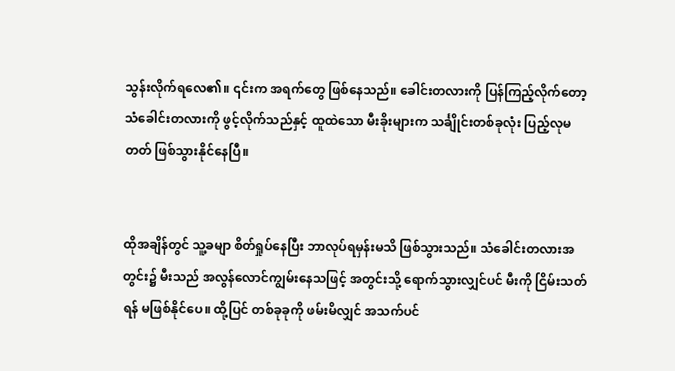သွန်းလိုက်ရလေ၏။ ၎င်းက အရက်တွေ ဖြစ်နေသည်။ ခေါင်းတလားကို ပြန်ကြည့်လိုက်တော့ သံခေါင်းတလားကို ဖွင့်လိုက်သည်နှင့် ထူထဲသော မီးခိုးများက သင်္ချိုင်းတစ်ခုလုံး ပြည့်လုမတတ် ဖြစ်သွားနိုင်နေပြီ။


ထိုအချိန်တွင် သူ့ခမျာ စိတ်ရှုပ်နေပြီး ဘာလုပ်ရမှန်းမသိ ဖြစ်သွားသည်။ သံခေါင်းတလားအတွင်း၌ မီးသည် အလွန်လောင်ကျွမ်းနေသဖြင့် အတွင်းသို့ ရောက်သွားလျှင်ပင် မီးကို ငြိမ်းသတ်ရန် မဖြစ်နိုင်ပေ။ ထို့ပြင် တစ်ခုခုကို ဖမ်းမိလျှင် အသက်ပင်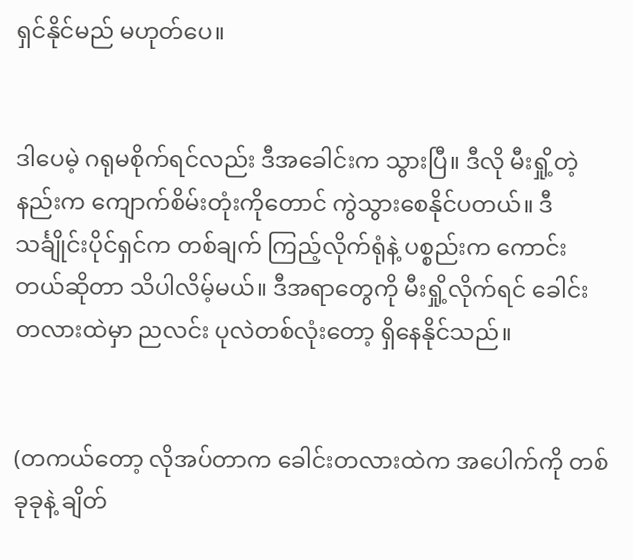ရှင်နိုင်မည် မဟုတ်ပေ။


ဒါပေမဲ့ ဂရုမစိုက်ရင်လည်း ဒီအခေါင်းက သွားပြီ။ ဒီလို မီးရှို့တဲ့နည်းက ကျောက်စိမ်းတုံးကိုတောင် ကွဲသွားစေနိုင်ပတယ်။ ဒီသင်္ချိုင်းပိုင်ရှင်က တစ်ချက် ကြည့်လိုက်ရုံနဲ့ ပစ္စည်းက ကောင်းတယ်ဆိုတာ သိပါလိမ့်မယ်။ ဒီအရာတွေကို မီးရှို့လိုက်ရင် ခေါင်းတလားထဲမှာ ညလင်း ပုလဲတစ်လုံးတော့ ရှိနေနိုင်သည်။


(တကယ်တော့ လိုအပ်တာက ခေါင်းတလားထဲက အပေါက်ကို တစ်ခုခုနဲ့ ချိတ်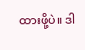ထားဖို့ပဲ။ ဒါ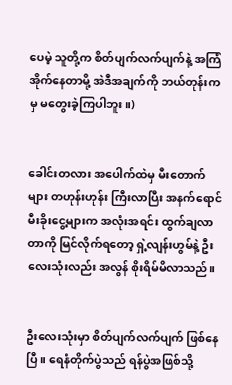ပေမဲ့ သူတို့က စိတ်ပျက်လက်ပျက်နဲ့ အကြံအိုက်နေတာမို့ အဲဒီအချက်ကို ဘယ်တုန်းကမှ မတွေးခဲ့ကြပါဘူး။)


ခေါင်းတလား အပေါက်ထဲမှ မီးတောက်များ တဟုန်းဟုန်း ကြီးလာပြီး အနက်ရောင် မီးခိုးငွေ့များက အလုံးအရင်း ထွက်ချလာတာကို မြင်လိုက်ရတော့ ရှဲ့လျန်းဟွမ်နဲ့ ဦးလေးသုံးလည်း အလွန် စိုးရိမ်မိလာသည်။


ဦးလေးသုံးမှာ စိတ်ပျက်လက်ပျက် ဖြစ်နေပြီ။ ရေနံတိုက်ပွဲသည် ရန်ပွဲအဖြစ်သို့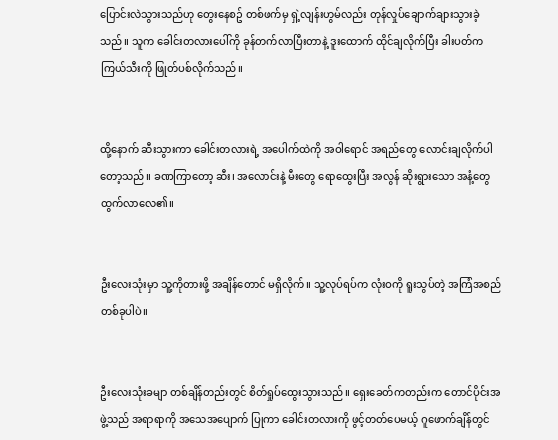ပြောင်းလဲသွားသည်ဟု တွေးနေစဥ် တစ်ဖက်မှ ရှဲ့လျန်းဟွမ်လည်း တုန်လှုပ်ချောက်ချားသွားခဲ့သည်။ သူက ခေါင်းတလားပေါ်ကို ခုန်တက်လာပြီးတာနဲ့ ဒူးထောက် ထိုင်ချလိုက်ပြီး ခါးပတ်က ကြယ်သီးကို ဖြုတ်ပစ်လိုက်သည်။


ထို့နောက် ဆီးသွားကာ ခေါင်းတလားရဲ့ အပေါက်ထဲကို အဝါရောင် အရည်တွေ လောင်းချလိုက်ပါတော့သည်။ ခဏကြာတော့ ဆီး၊ အလောင်းနဲ့ မီးတွေ ရောထွေးပြီး အလွန် ဆိုးရွားသော အနံ့တွေ ထွက်လာလေ၏။


ဦးလေးသုံးမှာ သူ့ကိုတားဖို့ အချိန်တောင် မရှိလိုက်။ သူ့လုပ်ရပ်က လုံးဝကို ရူးသွပ်တဲ့ အကြံအစည်တစ်ခုပါပဲ။


ဦးလေးသုံးခမျာ တစ်ချိန်တည်းတွင် စိတ်ရှုပ်ထွေးသွားသည်။ ရှေးခေတ်ကတည်းက တောင်ပိုင်းအဖွဲ့သည် အရာရာကို အသေအပျောက် ပြုကာ ခေါင်းတလားကို ဖွင့်တတ်ပေမယ့် ဂူဖောက်ချိန်တွင်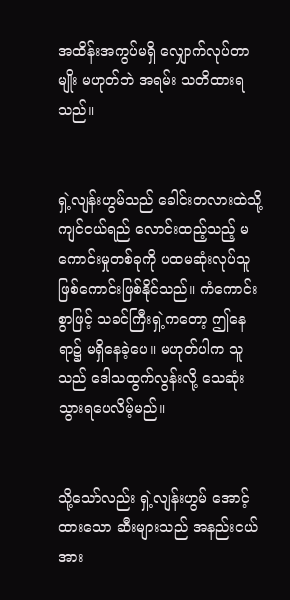အထိန်းအကွပ်မရှိ လျှောက်လုပ်တာမျိုး မဟုတ်ဘဲ အရမ်း သတိထားရသည်။


ရှဲ့လျန်းဟွမ်သည် ခေါင်းတလားထဲသို့ ကျင်ငယ်ရည် လောင်းထည့်သည့် မကောင်းမှုတစ်ခုကို ပထမဆုံးလုပ်သူ ဖြစ်ကောင်းဖြစ်နိုင်သည်။ ကံကောင်းစွာဖြင့် သခင်ကြီးရှဲ့ကတော့ ဤနေရာ၌ မရှိနေခဲ့ပေ။ မဟုတ်ပါက သူသည် ဒေါသထွက်လွန်းလို့ သေဆုံးသွားရပေလိမ့်မည်။


သို့သော်လည်း ရှဲ့လျန်းဟွမ် အောင့်ထားသော ဆီးများသည် အနည်းငယ် အား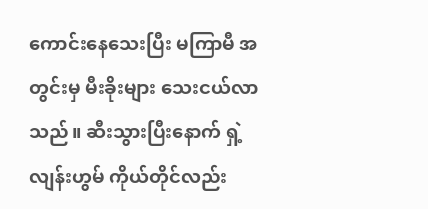ကောင်းနေသေးပြီး မကြာမီ အတွင်းမှ မီးခိုးများ သေးငယ်လာသည်။ ဆီးသွားပြီးနောက် ရှဲ့လျန်းဟွမ် ကိုယ်တိုင်လည်း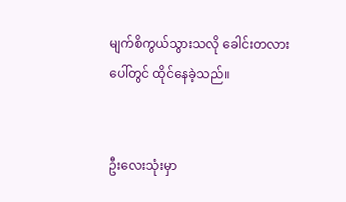မျက်စိကွယ်သွားသလို ခေါင်းတလားပေါ်တွင် ထိုင်နေခဲ့သည်။


ဦးလေးသုံးမှာ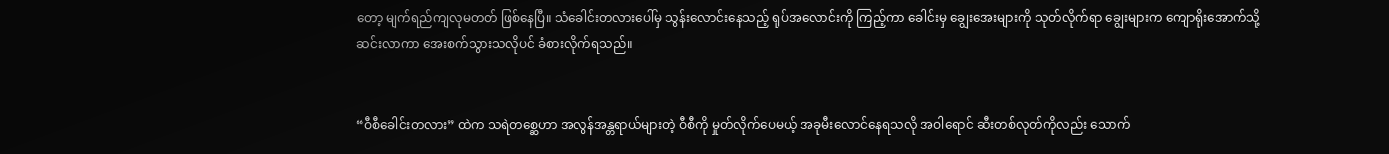တော့ မျက်ရည်ကျလုမတတ် ဖြစ်နေပြီ။ သံခေါင်းတလားပေါ်မှ သွန်းလောင်းနေသည့် ရုပ်အလောင်းကို ကြည့်ကာ ခေါင်းမှ ချွေးအေးများကို သုတ်လိုက်ရာ ချွေးများက ကျောရိုးအောက်သို့ ဆင်းလာကာ အေးစက်သွားသလိုပင် ခံစားလိုက်ရသည်။


“ဝီစီခေါင်းတလား” ထဲက သရဲတစ္ဆေဟာ အလွန်အန္တရာယ်များတဲ့ ဝီစီကို မှုတ်လိုက်ပေမယ့် အခုမီးလောင်နေရသလို အဝါရောင် ဆီးတစ်လုတ်ကိုလည်း သောက်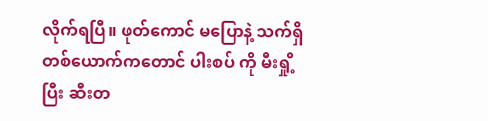လိုက်ရပြီ။ ဖုတ်ကောင် မပြောနဲ့ သက်ရှိ တစ်ယောက်ကတောင် ပါးစပ် ကို မီးရှို့ပြီး ဆီးတ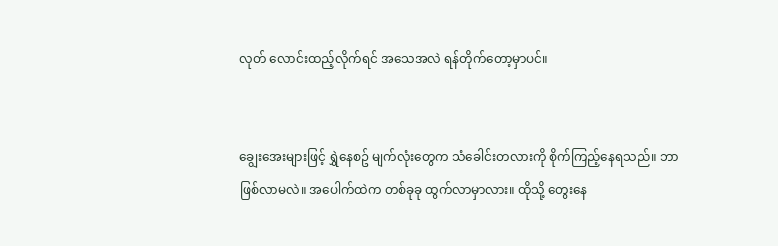လုတ် လောင်းထည့်လိုက်ရင် အသေအလဲ ရန်တိုက်တော့မှာပင်။


ချွေးအေးများဖြင့် ရွှဲနေစဥ် မျက်လုံးတွေက သံခေါင်းတလားကို စိုက်ကြည့်နေရသည်။ ဘာဖြစ်လာမလဲ။ အပေါက်ထဲက တစ်ခုခု ထွက်လာမှာလား။ ထိုသို့ တွေးနေ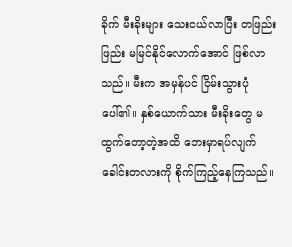ခိုက် မီးခိုးများ သေးငယ်လာပြီး တဖြည်းဖြည်း မမြင်နိုင်လောက်အောင် ဖြစ်လာသည်။ မီးက အမှန်ပင် ငြိမ်းသွားပုံပေါ်၏။ နှစ်ယောက်သား မီးခိုးတွေ မထွက်တော့တဲ့အထိ ဘေးမှာရပ်လျက် ခေါင်းတလားကို စိုက်ကြည့်နေကြသည်။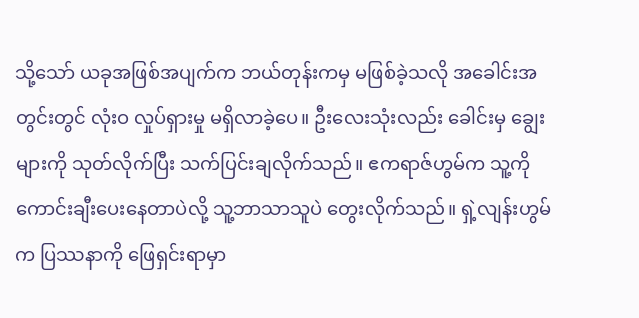သို့သော် ယခုအဖြစ်အပျက်က ဘယ်တုန်းကမှ မဖြစ်ခဲ့သလို အခေါင်းအတွင်းတွင် လုံးဝ လှုပ်ရှားမှု မရှိလာခဲ့ပေ။ ဦးလေးသုံးလည်း ခေါင်းမှ ချွေးများကို သုတ်လိုက်ပြီး သက်ပြင်းချလိုက်သည်။ ဧကရာဇ်ဟွမ်က သူ့ကို ကောင်းချီးပေးနေတာပဲလို့ သူ့ဘာသာသူပဲ တွေးလိုက်သည်။ ရှဲ့လျန်းဟွမ်က ပြဿနာကို ဖြေရှင်းရာမှာ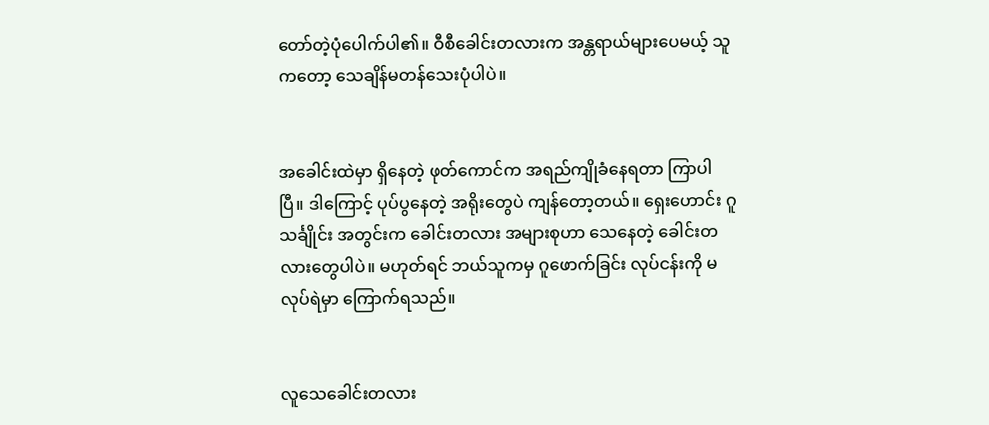တော်တဲ့ပုံပေါက်ပါ၏။ ဝီစီခေါင်းတလားက အန္တရာယ်များပေမယ့် သူကတော့ သေချိန်မတန်သေးပုံပါပဲ။


အခေါင်းထဲမှာ ရှိနေတဲ့ ဖုတ်ကောင်က အရည်ကျိုခံနေရတာ ကြာပါပြီ။ ဒါကြောင့် ပုပ်ပွနေတဲ့ အရိုးတွေပဲ ကျန်တော့တယ်။ ရှေးဟောင်း ဂူသင်္ချိုင်း အတွင်းက ခေါင်းတလား အများစုဟာ သေနေတဲ့ ခေါင်းတလားတွေပါပဲ။ မဟုတ်ရင် ဘယ်သူကမှ ဂူဖောက်ခြင်း လုပ်ငန်းကို မလုပ်ရဲမှာ ကြောက်ရသည်။


လူသေခေါင်းတလား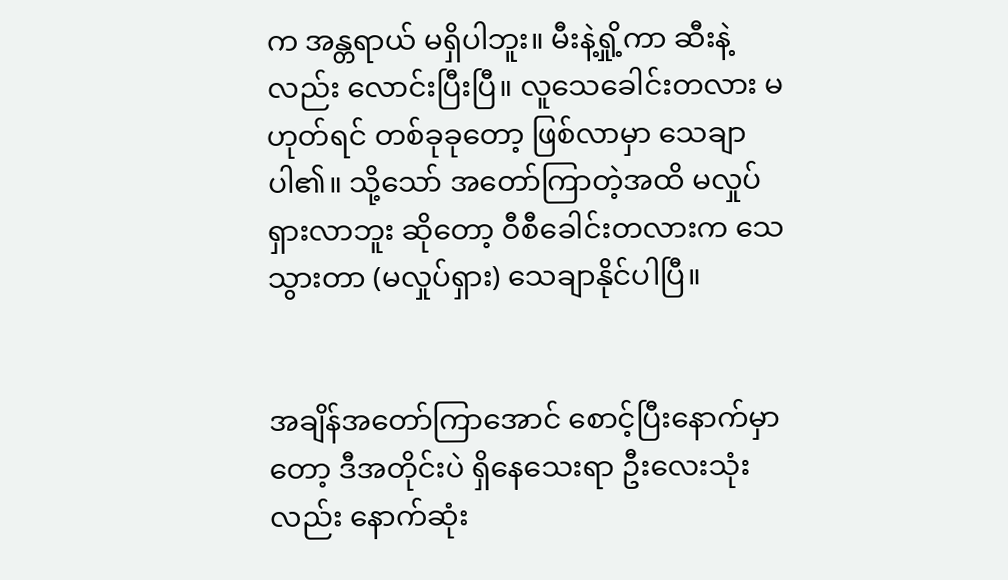က အန္တရာယ် မရှိပါဘူး။ မီးနဲ့ရှို့ကာ ဆီးနဲ့လည်း လောင်းပြီးပြီ။ လူသေခေါင်းတလား မဟုတ်ရင် တစ်ခုခုတော့ ဖြစ်လာမှာ သေချာပါ၏။ သို့သော် အတော်ကြာတဲ့အထိ မလှုပ်ရှားလာဘူး ဆိုတော့ ဝီစီခေါင်းတလားက သေသွားတာ (မလှုပ်ရှား) သေချာနိုင်ပါပြီ။


အချိန်အတော်ကြာအောင် စောင့်ပြီးနောက်မှာတော့ ဒီအတိုင်းပဲ ရှိနေသေးရာ ဦးလေးသုံးလည်း နောက်ဆုံး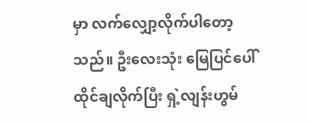မှာ လက်လျှော့လိုက်ပါတော့သည်။ ဦးလေးသုံး မြေပြင်ပေါ် ထိုင်ချလိုက်ပြီး ရှဲ့လျန်းဟွမ်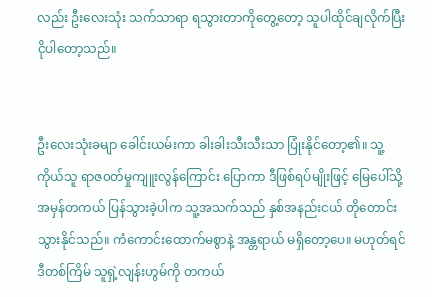လည်း ဦးလေးသုံး သက်သာရာ ရသွားတာကိုတွေ့တော့ သူပါထိုင်ချလိုက်ပြီး ငိုပါတော့သည်။


ဦးလေးသုံးခမျာ ခေါင်းယမ်းကာ ခါးခါးသီးသီးသာ ပြုံးနိုင်တော့၏။ သူ့ကိုယ်သူ ရာဇ၀တ်မှုကျူးလွန်ကြောင်း ပြောကာ ဒီဖြစ်ရပ်မျိုးဖြင့် မြေပေါ်သို့ အမှန်တကယ် ပြန်သွားခဲ့ပါက သူ့အသက်သည် နှစ်အနည်းငယ် တိုတောင်းသွားနိုင်သည်။ ကံကောင်းထောက်မစွာနဲ့ အန္တရာယ် မရှိတော့ပေ။ မဟုတ်ရင် ဒီတစ်ကြိမ် သူရှဲ့လျန်းဟွမ်ကို တကယ်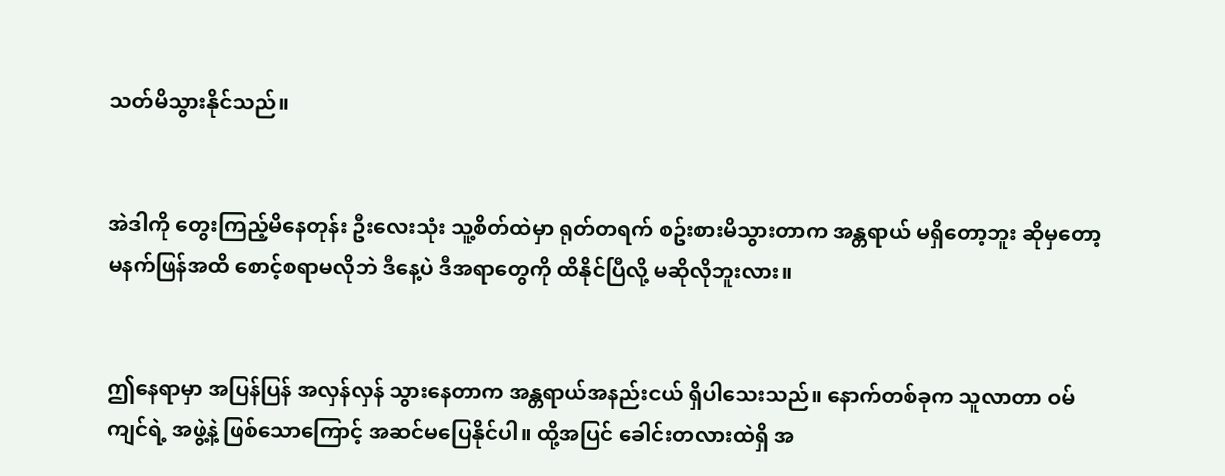သတ်မိသွားနိုင်သည်။


အဲဒါကို တွေးကြည့်မိနေတုန်း ဦးလေးသုံး သူ့စိတ်ထဲမှာ ရုတ်တရက် စဥ်းစားမိသွားတာက အန္တရာယ် မရှိတော့ဘူး ဆိုမှတော့ မနက်ဖြန်အထိ စောင့်စရာမလိုဘဲ ဒီနေ့ပဲ ဒီအရာတွေကို ထိနိုင်ပြီလို့ မဆိုလိုဘူးလား။


ဤနေရာမှာ အပြန်ပြန် အလှန်လှန် သွားနေတာက အန္တရာယ်အနည်းငယ် ရှိပါသေးသည်။ နောက်တစ်ခုက သူလာတာ ဝမ်ကျင်ရဲ့ အဖွဲ့နဲ့ ဖြစ်သောကြောင့် အဆင်မပြေနိုင်ပါ။ ထို့အပြင် ခေါင်းတလားထဲရှိ အ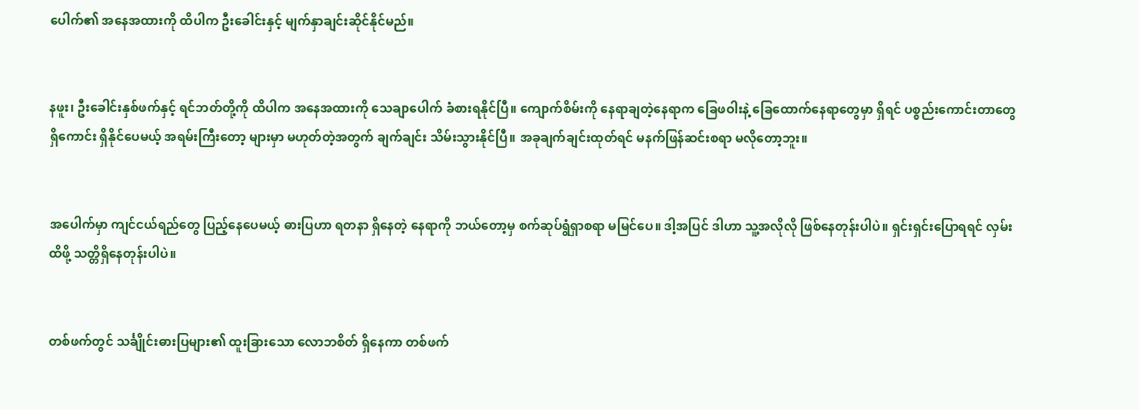ပေါက်၏ အနေအထားကို ထိပါက ဦးခေါင်းနှင့် မျက်နှာချင်းဆိုင်နိုင်မည်။


နဖူး၊ ဦးခေါင်းနှစ်ဖက်နှင့် ရင်ဘတ်တို့ကို ထိပါက အနေအထားကို သေချာပေါက် ခံစားရနိုင်ပြီ။ ကျောက်စိမ်းကို နေရာချတဲ့နေရာက ခြေဖဝါးနဲ့ ခြေထောက်နေရာတွေမှာ ရှိရင် ပစ္စည်းကောင်းတာတွေ ရှိကောင်း ရှိနိုင်ပေမယ့် အရမ်းကြီးတော့ များမှာ မဟုတ်တဲ့အတွက် ချက်ချင်း သိမ်းသွားနိုင်ပြီ။ အခုချက်ချင်းထုတ်ရင် မနက်ဖြန်ဆင်းစရာ မလိုတော့ဘူး။


အပေါက်မှာ ကျင်ငယ်ရည်တွေ ပြည့်နေပေမယ့် ဓားပြဟာ ရတနာ ရှိနေတဲ့ နေရာကို ဘယ်တော့မှ စက်ဆုပ်ရွံရှာစရာ မမြင်ပေ။ ဒါ့အပြင် ဒါဟာ သူ့အလိုလို ဖြစ်နေတုန်းပါပဲ။ ရှင်းရှင်းပြောရရင် လှမ်းထိဖို့ သတ္တိရှိနေတုန်းပါပဲ။


တစ်ဖက်တွင် သင်္ချိုင်းဓားပြများ၏ ထူးခြားသော လောဘစိတ် ရှိနေကာ တစ်ဖက်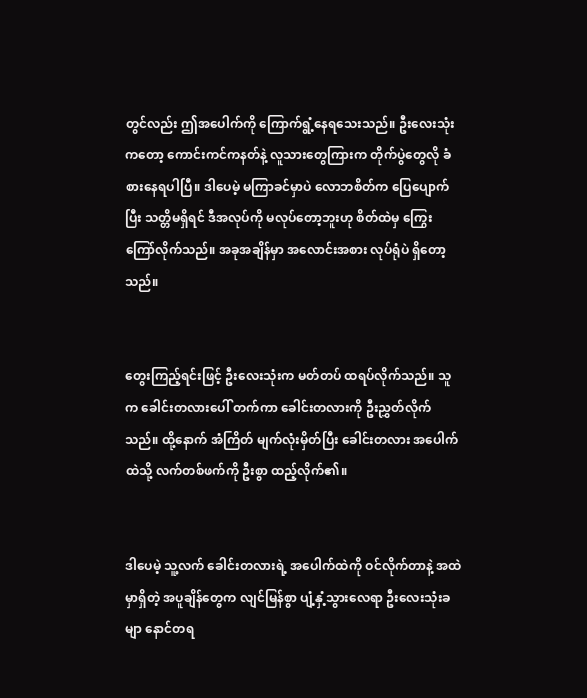တွင်လည်း ဤအပေါက်ကို ကြောက်ရွံ့နေရသေးသည်။ ဦးလေးသုံးကတော့ ကောင်းကင်ကနတ်နဲ့ လူသားတွေကြားက တိုက်ပွဲတွေလို ခံစားနေရပါပြီ။ ဒါပေမဲ့ မကြာခင်မှာပဲ လောဘစိတ်က ပြေပျောက်ပြီး သတ္တိမရှိရင် ဒီအလုပ်ကို မလုပ်တော့ဘူးဟု စိတ်ထဲမှ ကြွေးကြော်လိုက်သည်။ အခုအချိန်မှာ အလောင်းအစား လုပ်ရုံပဲ ရှိတော့သည်။


တွေးကြည့်ရင်းဖြင့် ဦးလေးသုံးက မတ်တပ် ထရပ်လိုက်သည်။ သူက ခေါင်းတလားပေါ် တက်ကာ ခေါင်းတလားကို ဦးညွှတ်လိုက်သည်။ ထို့နောက် အံကြိတ် မျက်လုံးမှိတ်ပြီး ခေါင်းတလား အပေါက်ထဲသို့ လက်တစ်ဖက်ကို ဦးစွာ ထည့်လိုက်၏။


ဒါပေမဲ့ သူ့လက် ခေါင်းတလားရဲ့ အပေါက်ထဲကို ဝင်လိုက်တာနဲ့ အထဲမှာရှိတဲ့ အပူချိန်တွေက လျင်မြန်စွာ ပျံ့နှံ့သွားလေရာ ဦးလေးသုံးခမျာ နောင်တရ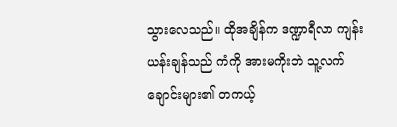သွားလေသည်။ ထိုအချိန်က ဒဏ္ဍာရီလာ ကျန်းယန်းချန်သည် ကံကို အားမကိုးဘဲ သူ့လက်ချောင်းများ၏ တကယ့်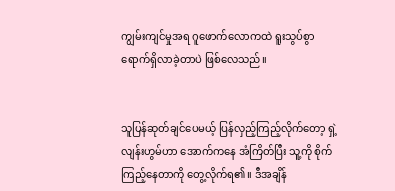ကျွမ်းကျင်မှုအရ ဂူဖောက်လောကထဲ ရူးသွပ်စွာ ရောက်ရှိလာခဲ့တာပဲ ဖြစ်လေသည်။


သူပြန်ဆုတ်ချင်ပေမယ့် ပြန်လှည့်ကြည့်လိုက်တော့ ရှဲ့လျန်းဟွမ်ဟာ အောက်ကနေ အံကြိတ်ပြီး သူ့ကို စိုက်ကြည့်နေတာကို တွေ့လိုက်ရ၏။ ဒီအချိန်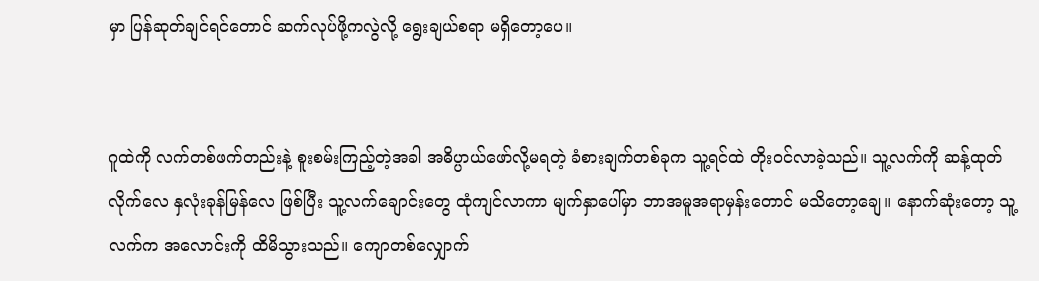မှာ ပြန်ဆုတ်ချင်ရင်တောင် ဆက်လုပ်ဖို့ကလွဲလို့ ရွေးချယ်စရာ မရှိတော့ပေ။


ဂူထဲကို လက်တစ်ဖက်တည်းနဲ့ စူးစမ်းကြည့်တဲ့အခါ အဓိပ္ပာယ်ဖော်လို့မရတဲ့ ခံစားချက်တစ်ခုက သူ့ရင်ထဲ တိုးဝင်လာခဲ့သည်။ သူ့လက်ကို ဆန့်ထုတ်လိုက်လေ နှလုံးခုန်မြန်လေ ဖြစ်ပြီး သူ့လက်ချောင်းတွေ ထုံကျင်လာကာ မျက်နှာပေါ်မှာ ဘာအမူအရာမှန်းတောင် မသိတော့ချေ။ နောက်ဆုံးတော့ သူ့လက်က အလောင်းကို ထိမိသွားသည်။ ကျောတစ်လျှောက်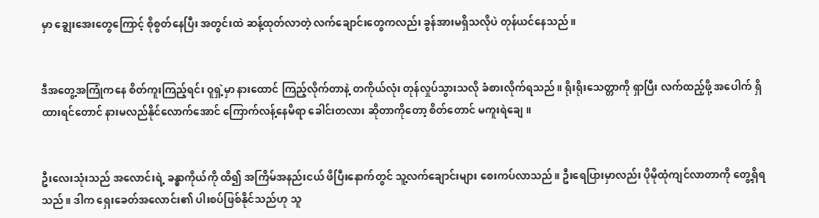မှာ ချွေးအေးတွေကြောင့် စိုစွတ်နေပြီး အတွင်းထဲ ဆန့်ထုတ်လာတဲ့ လက်ချောင်းတွေကလည်း ခွန်အားမရှိသလိုပဲ တုန်ယင်နေသည်။


ဒီအတွေ့အကြုံကနေ စိတ်ကူးကြည့်ရင်း ဝူရှဲ့မှာ နားထောင် ကြည့်လိုက်တာနဲ့ တကိုယ်လုံး တုန်လှုပ်သွားသလို ခံစားလိုက်ရသည်။ ရိုးရိုးသေတ္တာကို ရှာပြီး လက်ထည့်ဖို့ အပေါက် ရှိထားရင်တောင် နားမလည်နိုင်လောက်အောင် ကြောက်လန့်နေမိရာ ခေါင်းတလား ဆိုတာကိုတော့ စိတ်တောင် မကူးရဲချေ။


ဦးလေးသုံးသည် အလောင်းရဲ့ ခန္ဓာကိုယ်ကို ထိ၍ အကြိမ်အနည်းငယ် ဖိပြီးနောက်တွင် သူ့လက်ချောင်းများ စေးကပ်လာသည်။ ဦးရေပြားမှာလည်း ပိုမိုထုံကျင်လာတာကို တွေ့ရှိရသည်။ ဒါက ရှေးခေတ်အလောင်း၏ ပါးစပ်ဖြစ်နိုင်သည်ဟု သူ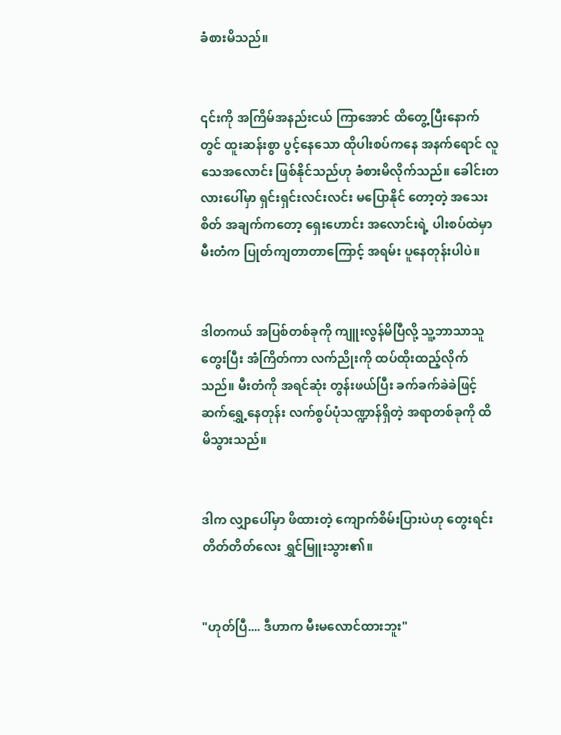ခံစားမိသည်။


၎င်းကို အကြိမ်အနည်းငယ် ကြာအောင် ထိတွေ့ပြီးနောက်တွင် ထူးဆန်းစွာ ပွင့်နေသော ထိုပါးစပ်ကနေ အနက်ရောင် လူသေအလောင်း ဖြစ်နိုင်သည်ဟု ခံစားမိလိုက်သည်။ ခေါင်းတလားပေါ်မှာ ရှင်းရှင်းလင်းလင်း မပြောနိုင် တော့တဲ့ အသေးစိတ် အချက်ကတော့ ရှေးဟောင်း အလောင်းရဲ့ ပါးစပ်ထဲမှာ မီးတံက ပြုတ်ကျတာတာကြောင့် အရမ်း ပူနေတုန်းပါပဲ။


ဒါတကယ် အပြစ်တစ်ခုကို ကျူးလွန်မိပြီလို့ သူ့ဘာသာသူ တွေးပြီး အံကြိတ်ကာ လက်ညိုးကို ထပ်ထိုးထည့်လိုက်သည်။ မီးတံကို အရင်ဆုံး တွန်းဖယ်ပြီး ခက်ခက်ခဲခဲဖြင့် ဆက်ရွှေ့နေတုန်း လက်စွပ်ပုံသဏ္ဍာန်ရှိတဲ့ အရာတစ်ခုကို ထိမိသွားသည်။


ဒါက လျှာပေါ်မှာ ဖိထားတဲ့ ကျောက်စိမ်းပြားပဲဟု တွေးရင်း တိတ်တိတ်လေး ရွှင်မြူးသွား၏။


"ဟုတ်ပြီ.... ဒီဟာက မီးမလောင်ထားဘူး"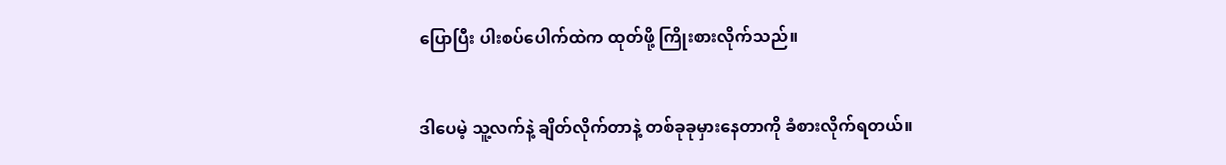ပြောပြီး ပါးစပ်ပေါက်ထဲက ထုတ်ဖို့ ကြိုးစားလိုက်သည်။


ဒါပေမဲ့ သူ့လက်နဲ့ ချိတ်လိုက်တာနဲ့ တစ်ခုခုမှားနေတာကို ခံစားလိုက်ရတယ်။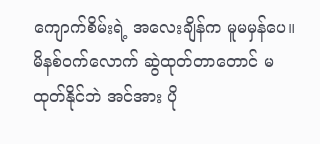ကျောက်စိမ်းရဲ့ အလေးချိန်က မူမမှန်ပေ။ မိနစ်ဝက်လောက် ဆွဲထုတ်တာတောင် မထုတ်နိုင်ဘဲ အင်အား ပို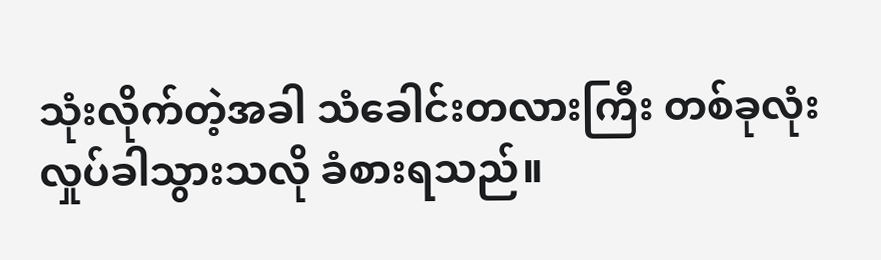သုံးလိုက်တဲ့အခါ သံခေါင်းတလားကြီး တစ်ခုလုံး လှုပ်ခါသွားသလို ခံစားရသည်။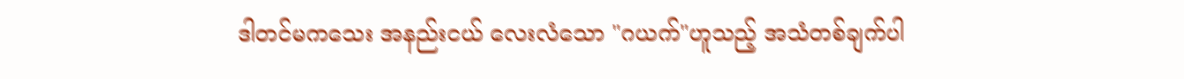ဒါတင်မကသေး အနည်းငယ် လေးလံသော "ဂယက်"ဟူသည့် အသံတစ်ချက်ပါ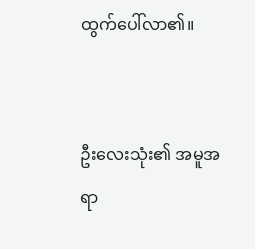ထွက်ပေါ်လာ၏။


ဦးလေးသုံး၏ အမူအရာ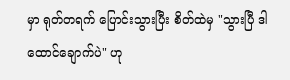မှာ ရုတ်တရက် ပြောင်းသွားပြီး စိတ်ထဲမှ "သွားပြီ ဒါ ထောင်ချောက်ပဲ" ဟု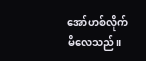အော်ဟစ်လိုက်မိလေသည်။